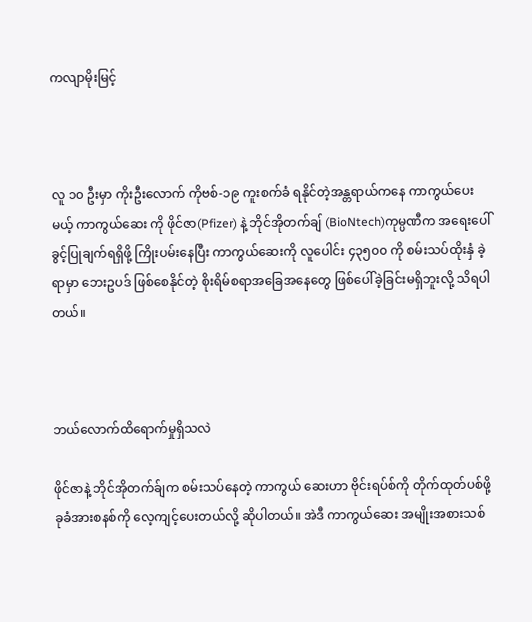ကလျာမိုးမြင့်



လူ ၁၀ ဦးမှာ ကိုးဦးလောက် ကိုဗစ်-၁၉ ကူးစက်ခံ ရနိုင်တဲ့အန္တရာယ်ကနေ ကာကွယ်ပေးမယ့် ကာကွယ်ဆေး ကို ဖိုင်ဇာ(Pfizer) နဲ့ ဘိုင်အိုတက်ချ် (BioNtech)ကုမ္ပဏီက အရေးပေါ်ခွင့်ပြုချက်ရရှိဖို့ ကြိုးပမ်းနေပြီး ကာကွယ်ဆေးကို လူပေါင်း ၄၃၅၀၀ ကို စမ်းသပ်ထိုးနှံ ခဲ့ရာမှာ ဘေးဥပဒ် ဖြစ်စေနိုင်တဲ့ စိုးရိမ်စရာအခြေအနေတွေ ဖြစ်ပေါ်ခဲ့ခြင်းမရှိဘူးလို့ သိရပါတယ်။



ဘယ်လောက်ထိရောက်မှုရှိသလဲ

ဖိုင်ဇာနဲ့ ဘိုင်အိုတက်ခ်ျက စမ်းသပ်နေတဲ့ ကာကွယ် ဆေးဟာ ဗိုင်းရပ်စ်ကို တိုက်ထုတ်ပစ်ဖို့ ခုခံအားစနစ်ကို လေ့ကျင့်ပေးတယ်လို့ ဆိုပါတယ်။ အဲဒီ ကာကွယ်ဆေး အမျိုးအစားသစ်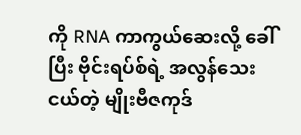ကို RNA ကာကွယ်ဆေးလို့ ခေါ်ပြီး ဗိုင်းရပ်စ်ရဲ့ အလွန်သေးငယ်တဲ့ မျိုးဗီဇကုဒ်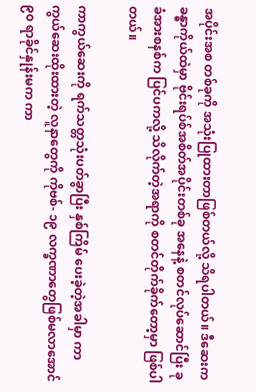အပိုင်းအစ တစ်ခုကို အသုံးပြုထားတာဖြစ်တယ်လို့ သိရပါတယ်။ ဒီဆေးက ခန္ဓာကိုယ်ထဲမှာ ဗိုင်းရပ်စ်အစိတ်အပိုင်းတစ်ခု အနေနဲ့ စတင်လုပ်ဆောင်ပြီး ခုခံအားစနစ်က ပြင်ပကလို့ သိလိုက်တဲ့အရာကို စတင်တိုက်ခိုက်တော့မှာ ဖြစ်ပါတယ်။

ကာကွယ်ဆေးကို ရက်သတ္တသုံးပတ်ခွာပြီး နှစ်ကြိမ် ပေးခဲ့တဲ့အခါမှာ ကာကွယ်ဆေးထိုးထားတဲ့ လူနာတွေကို ကိုဗစ်- ၁၉ လက္ခဏာတွေဖြစ်မလာအောင် ၉၀ ရာခိုင်နှုန်းမက ကာ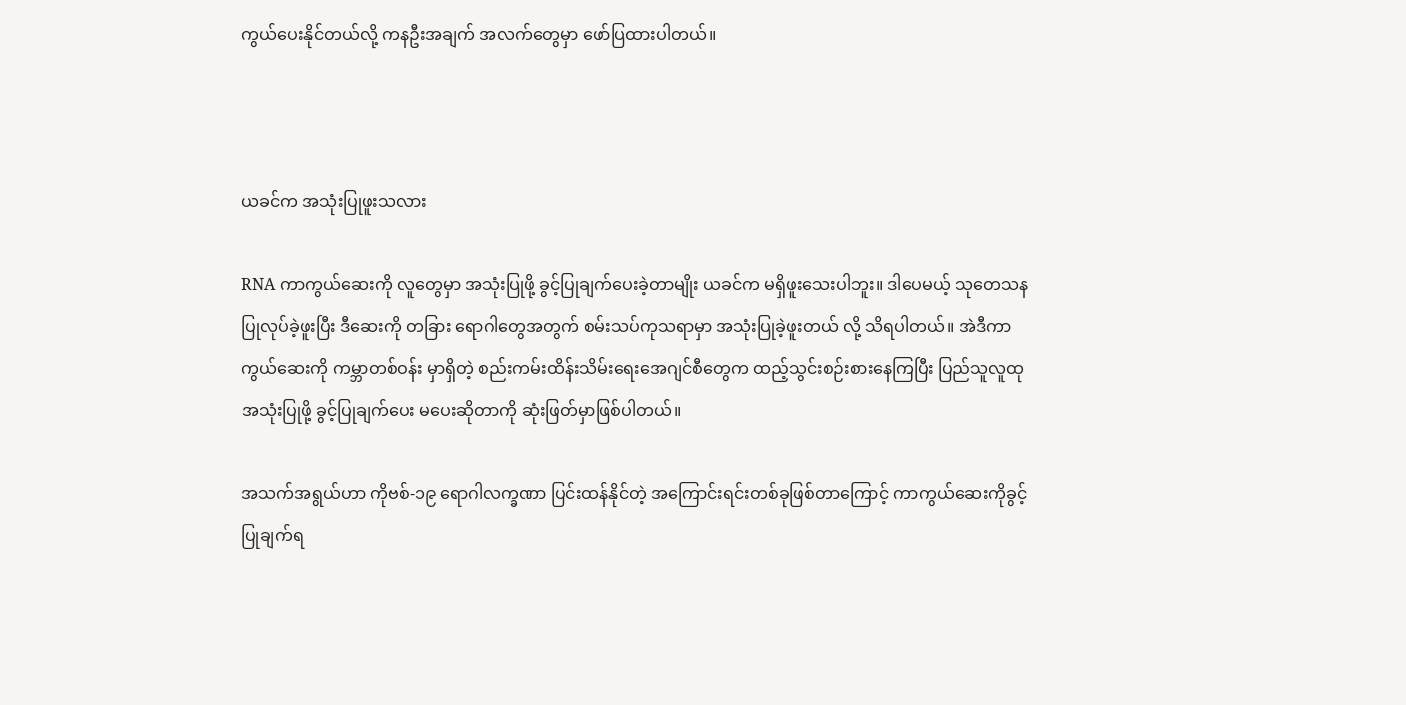ကွယ်ပေးနိုင်တယ်လို့ ကနဦးအချက် အလက်တွေမှာ ဖော်ပြထားပါတယ်။



ယခင်က အသုံးပြုဖူးသလား

RNA ကာကွယ်ဆေးကို လူတွေမှာ အသုံးပြုဖို့ ခွင့်ပြုချက်ပေးခဲ့တာမျိုး ယခင်က မရှိဖူးသေးပါဘူး။ ဒါပေမယ့် သုတေသနပြုလုပ်ခဲ့ဖူးပြီး ဒီဆေးကို တခြား ရောဂါတွေအတွက် စမ်းသပ်ကုသရာမှာ အသုံးပြုခဲ့ဖူးတယ် လို့ သိရပါတယ်။ အဲဒီကာကွယ်ဆေးကို ကမ္ဘာတစ်ဝန်း မှာရှိတဲ့ စည်းကမ်းထိန်းသိမ်းရေးအေဂျင်စီတွေက ထည့်သွင်းစဉ်းစားနေကြပြီး ပြည်သူလူထုအသုံးပြုဖို့ ခွင့်ပြုချက်ပေး မပေးဆိုတာကို ဆုံးဖြတ်မှာဖြစ်ပါတယ်။

အသက်အရွယ်ဟာ ကိုဗစ်-၁၉ ရောဂါလက္ခဏာ ပြင်းထန်နိုင်တဲ့ အကြောင်းရင်းတစ်ခုဖြစ်တာကြောင့် ကာကွယ်ဆေးကိုခွင့်ပြုချက်ရ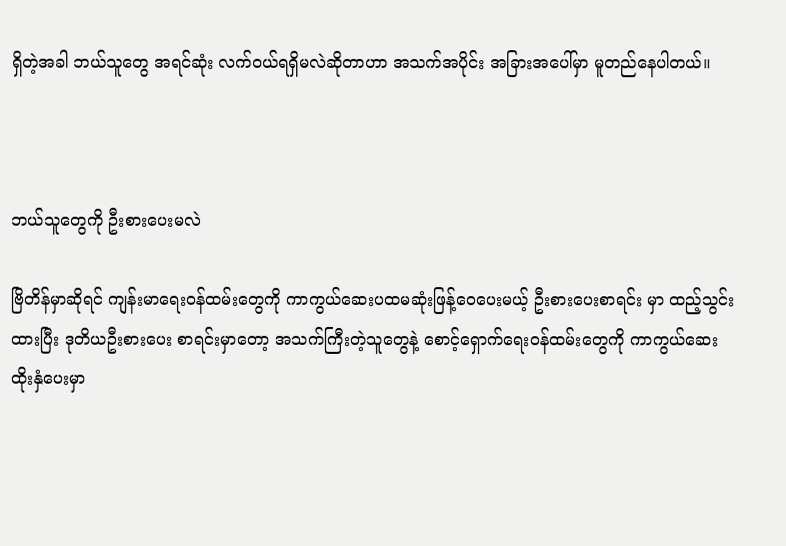ရှိတဲ့အခါ ဘယ်သူတွေ အရင်ဆုံး လက်ဝယ်ရရှိမလဲဆိုတာဟာ အသက်အပိုင်း အခြားအပေါ်မှာ မူတည်နေပါတယ်။



ဘယ်သူတွေကို ဦးစားပေးမလဲ

ဗြိတိန်မှာဆိုရင် ကျန်းမာရေးဝန်ထမ်းတွေကို ကာကွယ်ဆေးပထမဆုံးဖြန့်ဝေပေးမယ့် ဦးစားပေးစာရင်း မှာ ထည့်သွင်းထားပြီး ဒုတိယဦးစားပေး စာရင်းမှာတော့ အသက်ကြီးတဲ့သူတွေနဲ့ စောင့်ရှောက်ရေးဝန်ထမ်းတွေကို ကာကွယ်ဆေးထိုးနှံပေးမှာ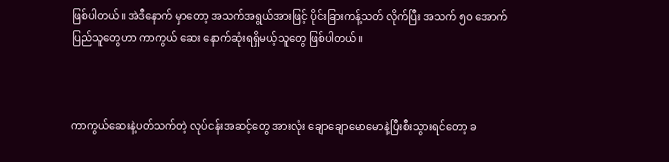ဖြစ်ပါတယ်။ အဲဒီနောက် မှာတော့ အသက်အရွယ်အားဖြင့် ပိုင်းခြားကန့်သတ် လိုက်ပြီး အသက် ၅၀ အောက် ပြည်သူတွေဟာ ကာကွယ် ဆေး နောက်ဆုံးရရှိမယ့်သူတွေ ဖြစ်ပါတယ်။



ကာကွယ်ဆေးနဲ့ပတ်သက်တဲ့ လုပ်ငန်းအဆင့်တွေ အားလုံး ချောချောမောမောနဲ့ပြီးစီးသွားရင်တော့ ခ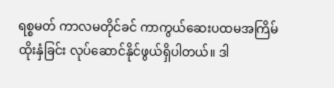ရစ္စမတ် ကာလမတိုင်ခင် ကာကွယ်ဆေးပထမအကြိမ် ထိုးနှံခြင်း လုပ်ဆောင်နိုင်ဖွယ်ရှိပါတယ်။ ဒါ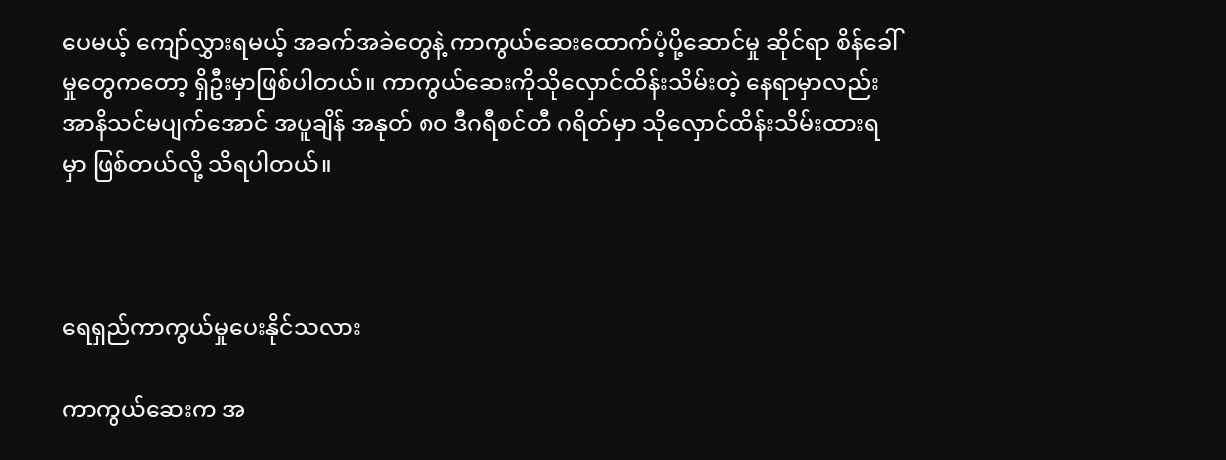ပေမယ့် ကျော်လွှားရမယ့် အခက်အခဲတွေနဲ့ ကာကွယ်ဆေးထောက်ပံ့ပို့ဆောင်မှု ဆိုင်ရာ စိန်ခေါ်မှုတွေကတော့ ရှိဦးမှာဖြစ်ပါတယ်။ ကာကွယ်ဆေးကိုသိုလှောင်ထိန်းသိမ်းတဲ့ နေရာမှာလည်း အာနိသင်မပျက်အောင် အပူချိန် အနုတ် ၈၀ ဒီဂရီစင်တီ ဂရိတ်မှာ သိုလှောင်ထိန်းသိမ်းထားရမှာ ဖြစ်တယ်လို့ သိရပါတယ်။



ရေရှည်ကာကွယ်မှုပေးနိုင်သလား

ကာကွယ်ဆေးက အ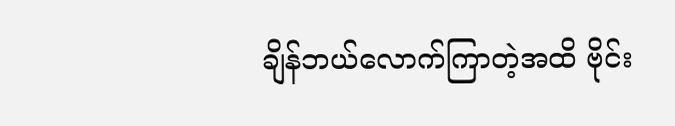ချိန်ဘယ်လောက်ကြာတဲ့အထိ ဗိုင်း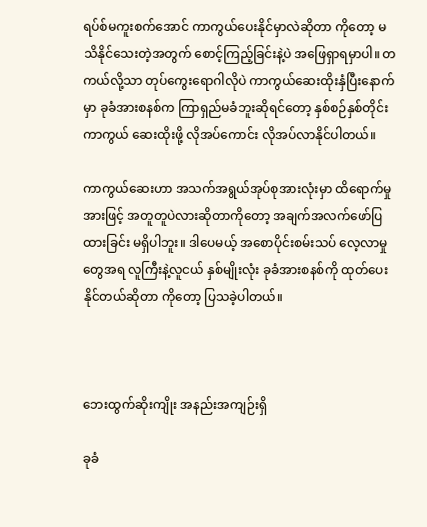ရပ်စ်မကူးစက်အောင် ကာကွယ်ပေးနိုင်မှာလဲဆိုတာ ကိုတော့ မသိနိုင်သေးတဲ့အတွက် စောင့်ကြည့်ခြင်းနဲ့ပဲ အဖြေရှာရမှာပါ။ တကယ်လို့သာ တုပ်ကွေးရောဂါလိုပဲ ကာကွယ်ဆေးထိုးနှံပြီးနောက်မှာ ခုခံအားစနစ်က ကြာရှည်မခံဘူးဆိုရင်တော့ နှစ်စဉ်နှစ်တိုင်း ကာကွယ် ဆေးထိုးဖို့ လိုအပ်ကောင်း လိုအပ်လာနိုင်ပါတယ်။

ကာကွယ်ဆေးဟာ အသက်အရွယ်အုပ်စုအားလုံးမှာ ထိရောက်မှုအားဖြင့် အတူတူပဲလားဆိုတာကိုတော့ အချက်အလက်ဖော်ပြထားခြင်း မရှိပါဘူး။ ဒါပေမယ့် အစောပိုင်းစမ်းသပ် လေ့လာမှုတွေအရ လူကြီးနဲ့လူငယ် နှစ်မျိုးလုံး ခုခံအားစနစ်ကို ထုတ်ပေးနိုင်တယ်ဆိုတာ ကိုတော့ ပြသခဲ့ပါတယ်။



ဘေးထွက်ဆိုးကျိုး အနည်းအကျဉ်းရှိ

ခုခံ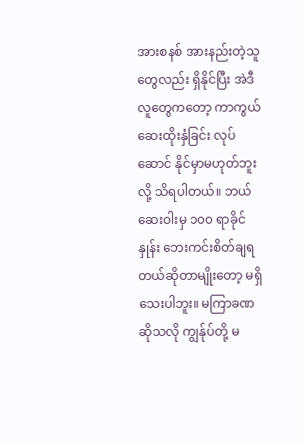အားစနစ် အားနည်းတဲ့သူတွေလည်း ရှိနိုင်ပြီး အဲဒီလူတွေကတော့ ကာကွယ်ဆေးထိုးနှံခြင်း လုပ်ဆောင် နိုင်မှာမဟုတ်ဘူးလို့ သိရပါတယ်။ ဘယ်ဆေးဝါးမှ ၁၀၀ ရာခိုင်နှုန်း ဘေးကင်းစိတ်ချရတယ်ဆိုတာမျိုးတော့ မရှိသေးပါဘူး။ မကြာခဏဆိုသလို ကျွန်ုပ်တို့ မ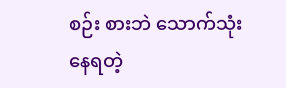စဉ်း စားဘဲ သောက်သုံးနေရတဲ့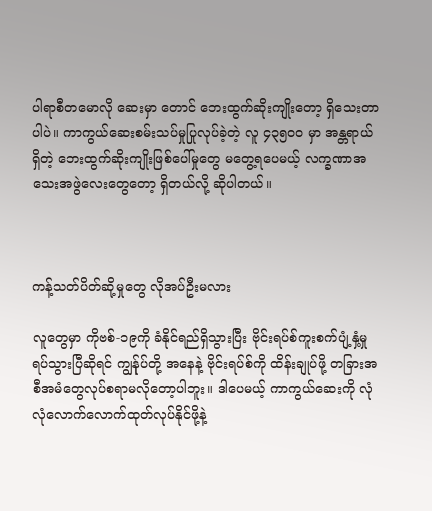ပါရာစီတမောလို ဆေးမှာ တောင် ဘေးထွက်ဆိုးကျိုးတော့ ရှိသေးတာပါပဲ။ ကာကွယ်ဆေးစမ်းသပ်မှုပြုလုပ်ခဲ့တဲ့ လူ ၄၃၅၀၀ မှာ အန္တရာယ်ရှိတဲ့ ဘေးထွက်ဆိုးကျိုးဖြစ်ပေါ်မှုတွေ မတွေ့ရပေမယ့် လက္ခဏာအသေးအဖွဲလေးတွေတော့ ရှိတယ်လို့ ဆိုပါတယ်။



ကန့်သတ်ပိတ်ဆို့မှုတွေ လိုအပ်ဦးမလား

လူတွေမှာ ကိုဗစ်-၁၉ကို ခံနိုင်ရည်ရှိသွားပြီး ဗိုင်းရပ်စ်ကူးစက်ပျံ့နှံ့မှု ရပ်သွားပြီဆိုရင် ကျွန်ုပ်တို့ အနေနဲ့ ဗိုင်းရပ်စ်ကို ထိန်းချုပ်ဖို့ တခြားအစီအမံတွေလုပ်စရာမလိုတော့ပါဘူး။ ဒါပေမယ့် ကာကွယ်ဆေးကို လုံလုံလောက်လောက်ထုတ်လုပ်နိုင်ဖို့နဲ့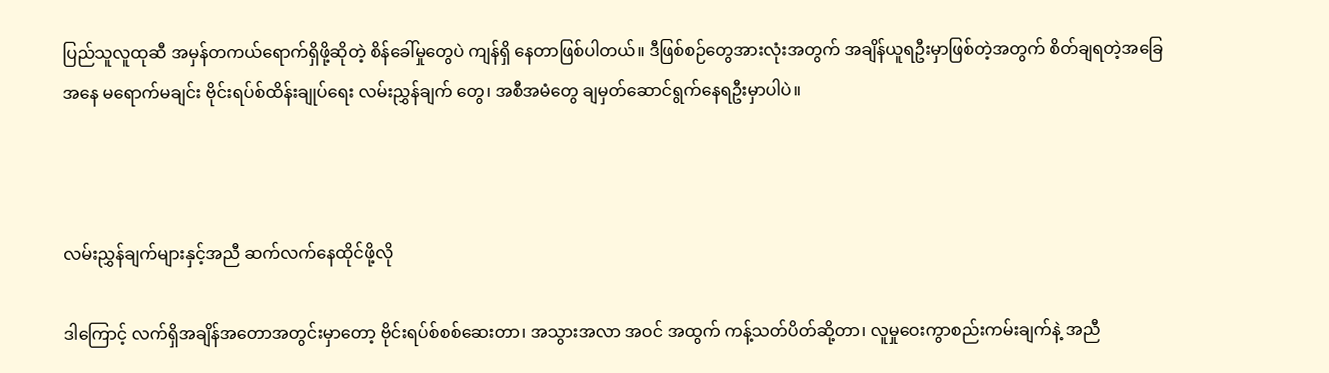ပြည်သူလူထုဆီ အမှန်တကယ်ရောက်ရှိဖို့ဆိုတဲ့ စိန်ခေါ်မှုတွေပဲ ကျန်ရှိ နေတာဖြစ်ပါတယ်။ ဒီဖြစ်စဉ်တွေအားလုံးအတွက် အချိန်ယူရဦးမှာဖြစ်တဲ့အတွက် စိတ်ချရတဲ့အခြေအနေ မရောက်မချင်း ဗိုင်းရပ်စ်ထိန်းချုပ်ရေး လမ်းညွှန်ချက် တွေ၊ အစီအမံတွေ ချမှတ်ဆောင်ရွက်နေရဦးမှာပါပဲ။



လမ်းညွှန်ချက်များနှင့်အညီ ဆက်လက်နေထိုင်ဖို့လို

ဒါကြောင့် လက်ရှိအချိန်အတောအတွင်းမှာတော့ ဗိုင်းရပ်စ်စစ်ဆေးတာ၊ အသွားအလာ အဝင် အထွက် ကန့်သတ်ပိတ်ဆို့တာ၊ လူမှုဝေးကွာစည်းကမ်းချက်နဲ့ အညီ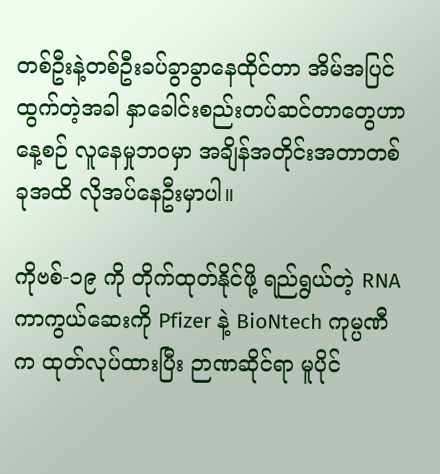တစ်ဦးနဲ့တစ်ဦးခပ်ခွာခွာနေထိုင်တာ အိမ်အပြင် ထွက်တဲ့အခါ နှာခေါင်းစည်းတပ်ဆင်တာတွေဟာ နေ့စဉ် လူနေမှုဘဝမှာ အချိန်အတိုင်းအတာတစ်ခုအထိ လိုအပ်နေဦးမှာပါ။

ကိုဗစ်-၁၉ ကို တိုက်ထုတ်နိုင်ဖို့ ရည်ရွယ်တဲ့ RNA ကာကွယ်ဆေးကို Pfizer နဲ့ BioNtech ကုမ္ပဏီက ထုတ်လုပ်ထားပြီး ဉာဏဆိုင်ရာ မူပိုင်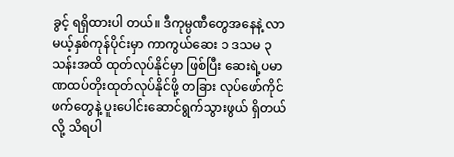ခွင့် ရရှိထားပါ တယ်။ ဒီကုမ္ပဏီတွေအနေနဲ့ လာမယ့်နှစ်ကုန်ပိုင်းမှာ ကာကွယ်ဆေး ၁ ဒသမ ၃ သန်းအထိ ထုတ်လုပ်နိုင်မှာ ဖြစ်ပြီး ဆေးရဲ့ပမာဏထပ်တိုးထုတ်လုပ်နိုင်ဖို့ တခြား လုပ်ဖော်ကိုင်ဖက်တွေနဲ့ ပူးပေါင်းဆောင်ရွက်သွားဖွယ် ရှိတယ်လို့ သိရပါ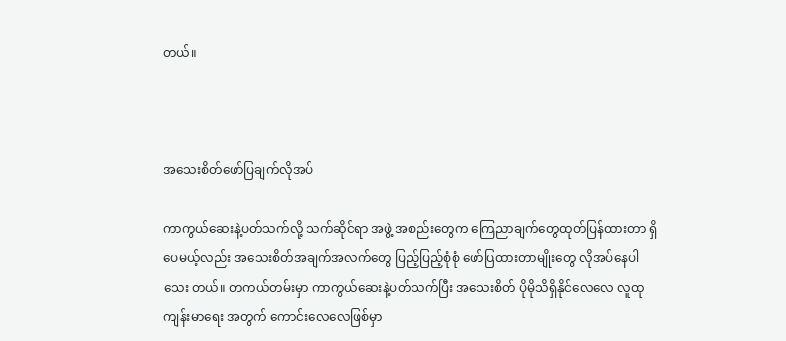တယ်။



အသေးစိတ်ဖော်ပြချက်လိုအပ်

ကာကွယ်ဆေးနဲ့ပတ်သက်လို့ သက်ဆိုင်ရာ အဖွဲ့ အစည်းတွေက ကြေညာချက်တွေထုတ်ပြန်ထားတာ ရှိပေမယ့်လည်း အသေးစိတ်အချက်အလက်တွေ ပြည့်ပြည့်စုံစုံ ဖော်ပြထားတာမျိုးတွေ လိုအပ်နေပါသေး တယ်။ တကယ်တမ်းမှာ ကာကွယ်ဆေးနဲ့ပတ်သက်ပြီး အသေးစိတ် ပိုမိုသိရှိနိုင်လေလေ လူထုကျန်းမာရေး အတွက် ကောင်းလေလေဖြစ်မှာ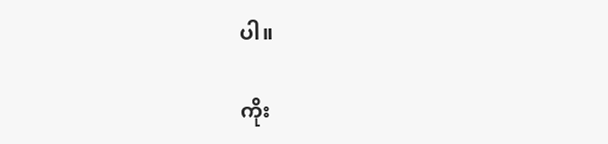ပါ။

ကိုး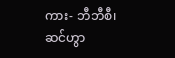ကား- ဘီဘီစီ၊ ဆင်ဟွာ